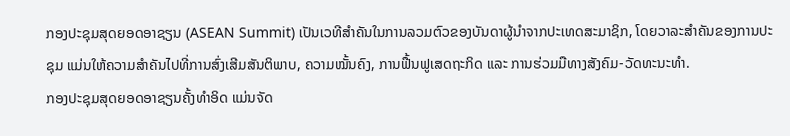ກອງປະຊຸມສຸດຍອດອາຊຽນ (ASEAN Summit) ເປັນເວທີສຳຄັນໃນການລວມຕົວຂອງບັນດາຜູ້ນຳຈາກປະເທດສະມາຊິກ, ໂດຍວາລະສຳຄັນຂອງການປະຊຸມ ແມ່ນໃຫ້ຄວາມສຳຄັນໄປທີ່ການສົ່ງເສີມສັນຕິພາບ, ຄວາມໝັ້ນຄົງ, ການຟື້ນຟູເສດຖະກິດ ແລະ ການຮ່ວມມືທາງສັງຄົມ-ວັດທະນະທຳ.
ກອງປະຊຸມສຸດຍອດອາຊຽນຄັ້ງທຳອິດ ແມ່ນຈັດ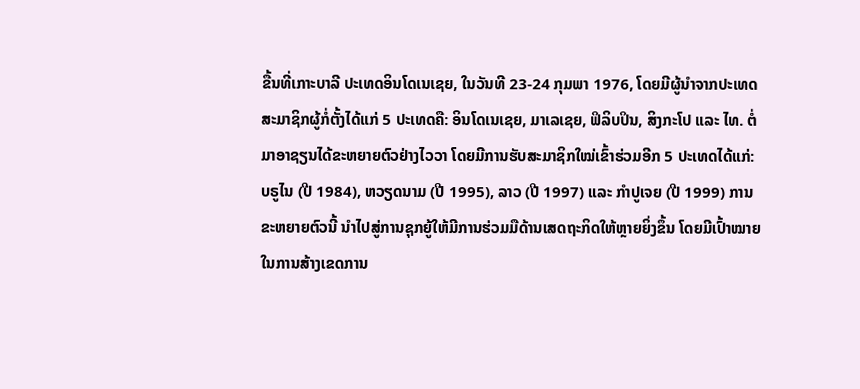ຂື້ນທີ່ເກາະບາລີ ປະເທດອິນໂດເນເຊຍ, ໃນວັນທີ 23-24 ກຸມພາ 1976, ໂດຍມີຜູ້ນຳຈາກປະເທດສະມາຊິກຜູ້ກໍ່ຕັ້ງໄດ້ແກ່ 5 ປະເທດຄື: ອິນໂດເນເຊຍ, ມາເລເຊຍ, ຟິລິບປິນ, ສິງກະໂປ ແລະ ໄທ. ຕໍ່ມາອາຊຽນໄດ້ຂະຫຍາຍຕົວຢ່າງໄວວາ ໂດຍມີການຮັບສະມາຊິກໃໝ່ເຂົ້າຮ່ວມອີກ 5 ປະເທດໄດ້ແກ່: ບຣູໄນ (ປີ 1984), ຫວຽດນາມ (ປີ 1995), ລາວ (ປີ 1997) ແລະ ກຳປູເຈຍ (ປີ 1999) ການຂະຫຍາຍຕົວນີ້ ນຳໄປສູ່ການຊຸກຍູ້ໃຫ້ມີການຮ່ວມມືດ້ານເສດຖະກິດໃຫ້ຫຼາຍຍິ່ງຂຶ້ນ ໂດຍມີເປົ້າໝາຍໃນການສ້າງເຂດການ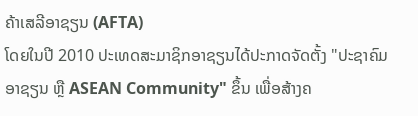ຄ້າເສລີອາຊຽນ (AFTA)
ໂດຍໃນປີ 2010 ປະເທດສະມາຊິກອາຊຽນໄດ້ປະກາດຈັດຕັ້ງ "ປະຊາຄົມອາຊຽນ ຫຼື ASEAN Community" ຂຶ້ນ ເພື່ອສ້າງຄ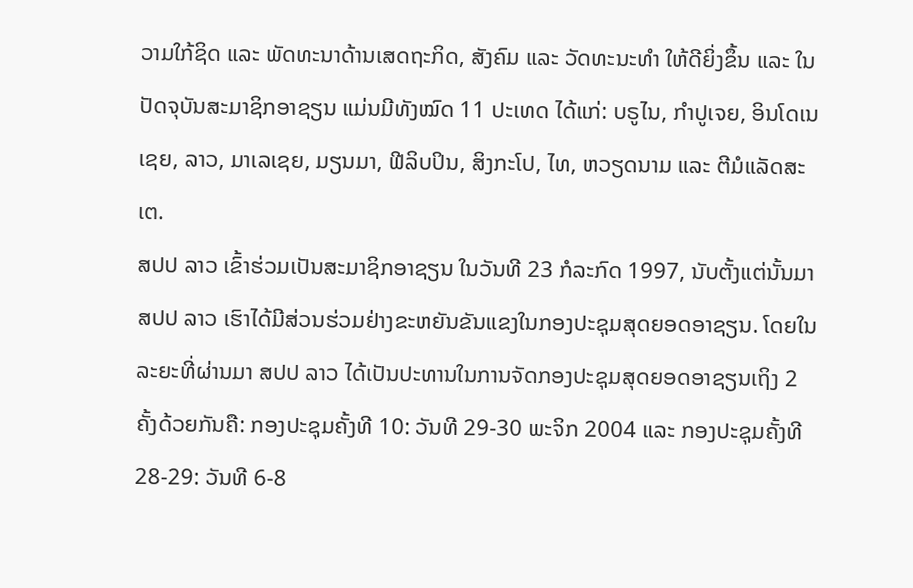ວາມໃກ້ຊິດ ແລະ ພັດທະນາດ້ານເສດຖະກິດ, ສັງຄົມ ແລະ ວັດທະນະທຳ ໃຫ້ດີຍິ່ງຂຶ້ນ ແລະ ໃນປັດຈຸບັນສະມາຊິກອາຊຽນ ແມ່ນມີທັງໝົດ 11 ປະເທດ ໄດ້ແກ່: ບຣູໄນ, ກຳປູເຈຍ, ອິນໂດເນເຊຍ, ລາວ, ມາເລເຊຍ, ມຽນມາ, ຟີລິບປິນ, ສິງກະໂປ, ໄທ, ຫວຽດນາມ ແລະ ຕີມໍແລັດສະເຕ.
ສປປ ລາວ ເຂົ້າຮ່ວມເປັນສະມາຊິກອາຊຽນ ໃນວັນທີ 23 ກໍລະກົດ 1997, ນັບຕັ້ງແຕ່ນັ້ນມາ ສປປ ລາວ ເຮົາໄດ້ມີສ່ວນຮ່ວມຢ່າງຂະຫຍັນຂັນແຂງໃນກອງປະຊຸມສຸດຍອດອາຊຽນ. ໂດຍໃນລະຍະທີ່ຜ່ານມາ ສປປ ລາວ ໄດ້ເປັນປະທານໃນການຈັດກອງປະຊຸມສຸດຍອດອາຊຽນເຖິງ 2 ຄັ້ງດ້ວຍກັນຄື: ກອງປະຊຸມຄັ້ງທີ 10: ວັນທີ 29-30 ພະຈິກ 2004 ແລະ ກອງປະຊຸມຄັ້ງທີ 28-29: ວັນທີ 6-8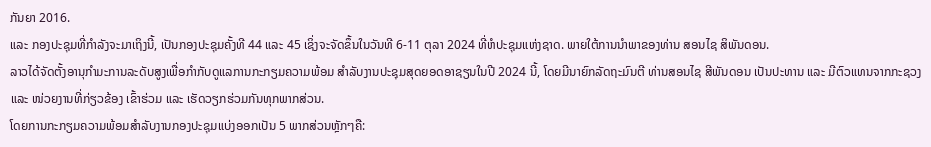ກັນຍາ 2016.
ແລະ ກອງປະຊຸມທີ່ກຳລັງຈະມາເຖິງນີ້, ເປັນກອງປະຊຸມຄັ້ງທີ 44 ແລະ 45 ເຊິ່ງຈະຈັດຂຶ້ນໃນວັນທີ 6-11 ຕຸລາ 2024 ທີ່ຫໍປະຊຸມແຫ່ງຊາດ. ພາຍໃຕ້ການນໍາພາຂອງທ່ານ ສອນໄຊ ສິພັນດອນ.
ລາວໄດ້ຈັດຕັ້ງອານຸກຳມະການລະດັບສູງເພື່ອກຳກັບດູແລການກະກຽມຄວາມພ້ອມ ສຳລັບງານປະຊຸມສຸດຍອດອາຊຽນໃນປີ 2024 ນີ້, ໂດຍມີນາຍົກລັດຖະມົນຕີ ທ່ານສອນໄຊ ສີພັນດອນ ເປັນປະທານ ແລະ ມີຕົວແທນຈາກກະຊວງ ແລະ ໜ່ວຍງານທີ່ກ່ຽວຂ້ອງ ເຂົ້າຮ່ວມ ແລະ ເຮັດວຽກຮ່ວມກັນທຸກພາກສ່ວນ.
ໂດຍການກະກຽມຄວາມພ້ອມສຳລັບງານກອງປະຊຸມແບ່ງອອກເປັນ 5 ພາກສ່ວນຫຼັກໆຄື: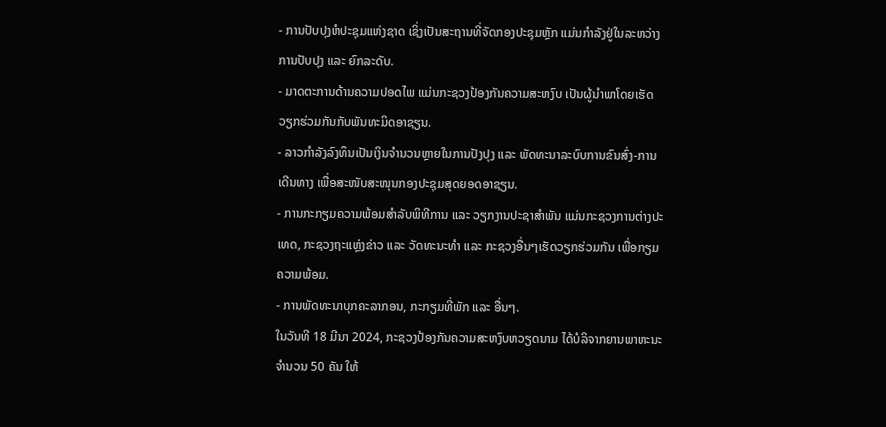- ການປັບປຸງຫໍປະຊຸມແຫ່ງຊາດ ເຊິ່ງເປັນສະຖານທີ່ຈັດກອງປະຊຸມຫຼັກ ແມ່ນກຳລັງຢູ່ໃນລະຫວ່າງການປັບປຸງ ແລະ ຍົກລະດັບ.
- ມາດຕະການດ້ານຄວາມປອດໄພ ແມ່ນກະຊວງປ້ອງກັນຄວາມສະຫງົບ ເປັນຜູ້ນຳພາໂດຍເຮັດວຽກຮ່ວມກັນກັບພັນທະມິດອາຊຽນ.
- ລາວກຳລັງລົງທຶນເປັນເງິນຈຳນວນຫຼາຍໃນການປັງປຸງ ແລະ ພັດທະນາລະບົບການຂົນສົ່ງ-ການເດີນທາງ ເພື່ອສະໜັບສະໜຸນກອງປະຊຸມສຸດຍອດອາຊຽນ.
- ການກະກຽມຄວາມພ້ອມສຳລັບພິທີການ ແລະ ວຽກງານປະຊາສຳພັນ ແມ່ນກະຊວງການຕ່າງປະເທດ, ກະຊວງຖະແຫຼ່ງຂ່າວ ແລະ ວັດທະນະທຳ ແລະ ກະຊວງອື່ນໆເຮັດວຽກຮ່ວມກັນ ເພື່ອກຽມຄວາມພ້ອມ.
- ການພັດທະນາບຸກຄະລາກອນ, ກະກຽມທີ່ພັກ ແລະ ອື່ນໆ.
ໃນວັນທີ 18 ມີນາ 2024, ກະຊວງປ້ອງກັນຄວາມສະຫງົບຫວຽດນາມ ໄດ້ບໍລິຈາກຍານພາຫະນະ ຈຳນວນ 50 ຄັນ ໃຫ້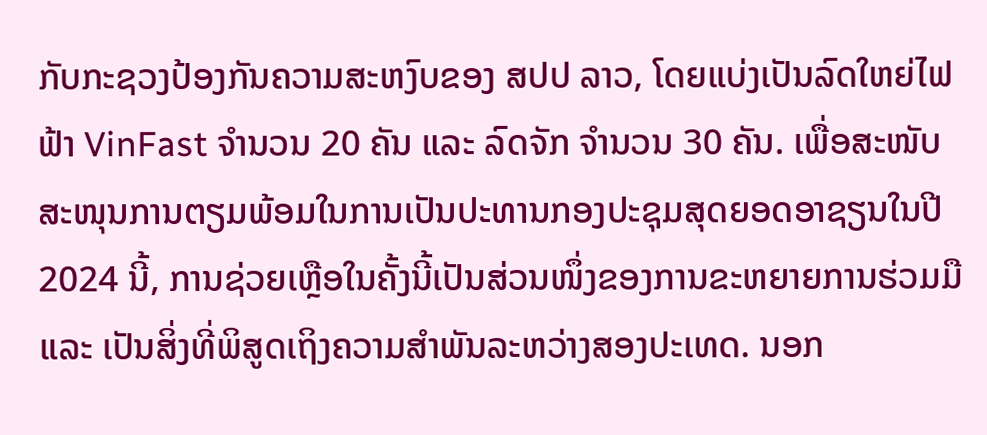ກັບກະຊວງປ້ອງກັນຄວາມສະຫງົບຂອງ ສປປ ລາວ, ໂດຍແບ່ງເປັນລົດໃຫຍ່ໄຟຟ້າ VinFast ຈຳນວນ 20 ຄັນ ແລະ ລົດຈັກ ຈຳນວນ 30 ຄັນ. ເພື່ອສະໜັບສະໜຸນການຕຽມພ້ອມໃນການເປັນປະທານກອງປະຊຸມສຸດຍອດອາຊຽນໃນປີ 2024 ນີ້, ການຊ່ວຍເຫຼືອໃນຄັ້ງນີ້ເປັນສ່ວນໜຶ່ງຂອງການຂະຫຍາຍການຮ່ວມມື ແລະ ເປັນສິ່ງທີ່ພິສູດເຖິງຄວາມສຳພັນລະຫວ່າງສອງປະເທດ. ນອກ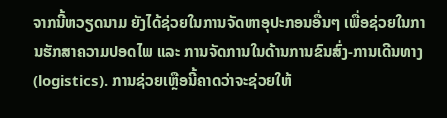ຈາກນີ້ຫວຽດນາມ ຍັງໄດ້ຊ່ວຍໃນການຈັດຫາອຸປະກອນອື່ນໆ ເພື່ອຊ່ວຍໃນການຮັກສາຄວາມປອດໄພ ແລະ ການຈັດການໃນດ້ານການຂົນສົ່ງ-ການເດີນທາງ (logistics). ການຊ່ວຍເຫຼືອນີ້ຄາດວ່າຈະຊ່ວຍໃຫ້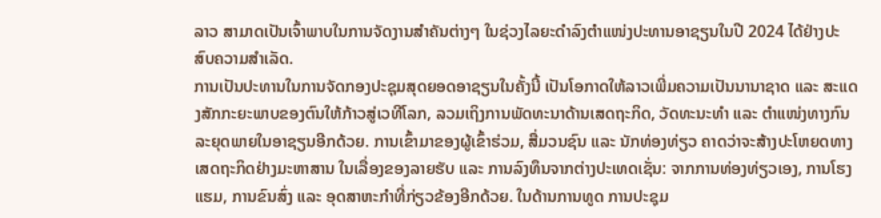ລາວ ສາມາດເປັນເຈົ້າພາບໃນການຈັດງານສຳຄັນຕ່າງໆ ໃນຊ່ວງໄລຍະດຳລົງຕຳແໜ່ງປະທານອາຊຽນໃນປີ 2024 ໄດ້ຢ່າງປະສົບຄວາມສຳເລັດ.
ການເປັນປະທານໃນການຈັດກອງປະຊຸມສຸດຍອດອາຊຽນໃນຄັ້ງນີ້ ເປັນໂອກາດໃຫ້ລາວເພີ່ມຄວາມເປັນນານາຊາດ ແລະ ສະແດງສັກກະຍະພາບຂອງຕົນໃຫ້ກ້າວສູ່ເວທີໂລກ, ລວມເຖິງການພັດທະນາດ້ານເສດຖະກິດ, ວັດທະນະທຳ ແລະ ຕຳແໜ່ງທາງກົນລະຍຸດພາຍໃນອາຊຽນອີກດ້ວຍ. ການເຂົ້າມາຂອງຜູ້ເຂົ້າຮ່ວມ, ສື່ມວນຊົນ ແລະ ນັກທ່ອງທ່ຽວ ຄາດວ່າຈະສ້າງປະໂຫຍດທາງເສດຖະກິດຢ່າງມະຫາສານ ໃນເລື່ອງຂອງລາຍຮັບ ແລະ ການລົງທຶນຈາກຕ່າງປະເທດເຊັ່ນ: ຈາກການທ່ອງທ່ຽວເອງ, ການໂຮງແຮມ, ການຂົນສົ່ງ ແລະ ອຸດສາຫະກຳທີ່ກ່ຽວຂ້ອງອີກດ້ວຍ. ໃນດ້ານການທູດ ການປະຊຸມ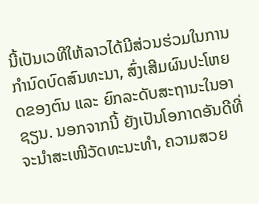ນີ້ເປັນເວທີໃຫ້ລາວໄດ້ມີສ່ວນຮ່ວມໃນການກຳນົດບົດສົນທະນາ, ສົ່ງເສີມຜົນປະໂຫຍດຂອງຕົນ ແລະ ຍົກລະດັບສະຖານະໃນອາຊຽນ. ນອກຈາກນີ້ ຍັງເປັນໂອກາດອັນດີທີ່ຈະນຳສະເໜີວັດທະນະທຳ, ຄວາມສວຍ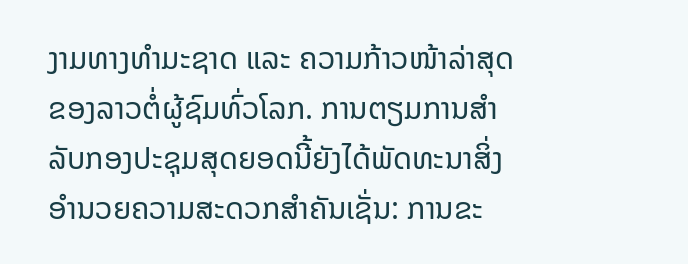ງາມທາງທຳມະຊາດ ແລະ ຄວາມກ້າວໜ້າລ່າສຸດຂອງລາວຕໍ່ຜູ້ຊົມທົ່ວໂລກ. ການຕຽມການສຳລັບກອງປະຊຸມສຸດຍອດນີ້ຍັງໄດ້ພັດທະນາສິ່ງອຳນວຍຄວາມສະດວກສຳຄັນເຊັ່ນ: ການຂະ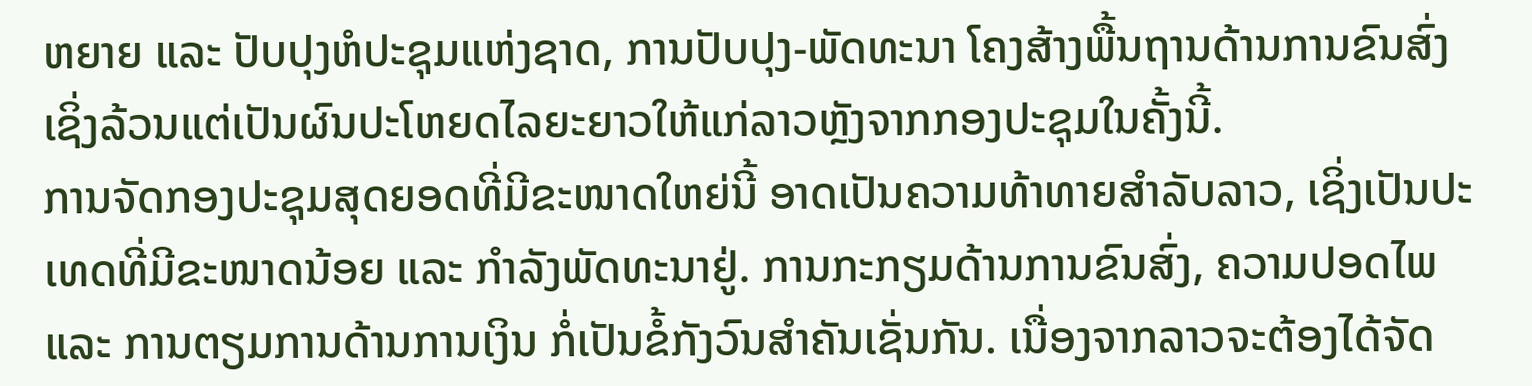ຫຍາຍ ແລະ ປັບປຸງຫໍປະຊຸມແຫ່ງຊາດ, ການປັບປຸງ-ພັດທະນາ ໂຄງສ້າງພື້ນຖານດ້ານການຂົນສົ່ງ ເຊິ່ງລ້ວນແຕ່ເປັນຜົນປະໂຫຍດໄລຍະຍາວໃຫ້ແກ່ລາວຫຼັງຈາກກອງປະຊຸມໃນຄັ້ງນີ້.
ການຈັດກອງປະຊຸມສຸດຍອດທີ່ມີຂະໜາດໃຫຍ່ນີ້ ອາດເປັນຄວາມທ້າທາຍສຳລັບລາວ, ເຊິ່ງເປັນປະເທດທີ່ມີຂະໜາດນ້ອຍ ແລະ ກຳລັງພັດທະນາຢູ່. ການກະກຽມດ້ານການຂົນສົ່ງ, ຄວາມປອດໄພ ແລະ ການຕຽມການດ້ານການເງິນ ກໍ່ເປັນຂໍ້ກັງວົນສຳຄັນເຊັ່ນກັນ. ເນື່ອງຈາກລາວຈະຕ້ອງໄດ້ຈັດ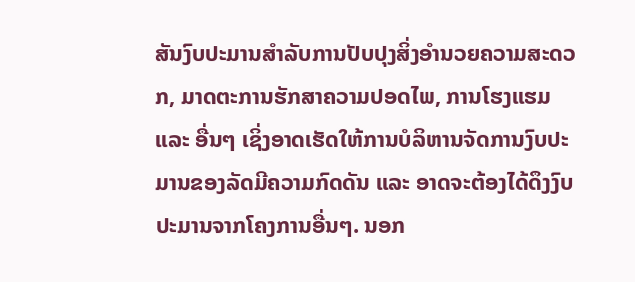ສັນງົບປະມານສຳລັບການປັບປຸງສິ່ງອຳນວຍຄວາມສະດວກ, ມາດຕະການຮັກສາຄວາມປອດໄພ, ການໂຮງແຮມ ແລະ ອື່ນໆ ເຊິ່ງອາດເຮັດໃຫ້ການບໍລິຫານຈັດການງົບປະມານຂອງລັດມີຄວາມກົດດັນ ແລະ ອາດຈະຕ້ອງໄດ້ດຶງງົບປະມານຈາກໂຄງການອື່ນໆ. ນອກ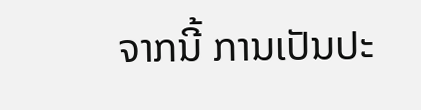ຈາກນີ້ ການເປັນປະ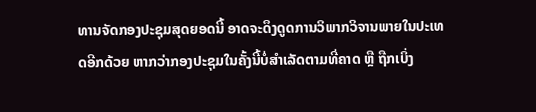ທານຈັດກອງປະຊຸມສຸດຍອດນີ້ ອາດຈະດຶງດູດການວິພາກວິຈານພາຍໃນປະເທດອີກດ້ວຍ ຫາກວ່າກອງປະຊຸມໃນຄັ້ງນີ້ບໍ່ສຳເລັດຕາມທີ່ຄາດ ຫຼື ຖືກເບິ່ງ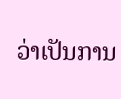ວ່າເປັນການ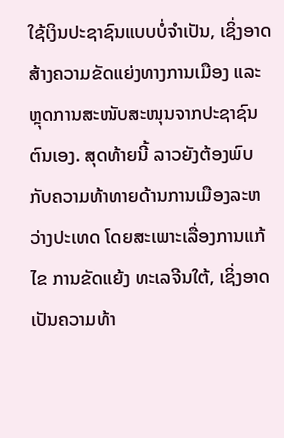ໃຊ້ເງິນປະຊາຊົນແບບບໍ່ຈຳເປັນ, ເຊິ່ງອາດສ້າງຄວາມຂັດແຍ່ງທາງການເມືອງ ແລະ ຫຼຸດການສະໜັບສະໜຸນຈາກປະຊາຊົນຕົນເອງ. ສຸດທ້າຍນີ້ ລາວຍັງຕ້ອງພົບກັບຄວາມທ້າທາຍດ້ານການເມືອງລະຫວ່າງປະເທດ ໂດຍສະເພາະເລື່ອງການແກ້ໄຂ ການຂັດແຍ້ງ ທະເລຈີນໃຕ້, ເຊິ່ງອາດເປັນຄວາມທ້າ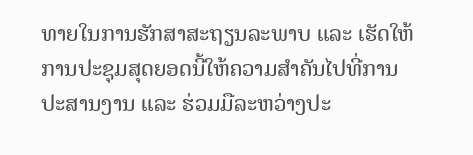ທາຍໃນການຮັກສາສະຖຽນລະພາບ ແລະ ເຮັດໃຫ້ການປະຊຸມສຸດຍອດນີ້ໃຫ້ຄວາມສຳຄັນໄປທີ່ການປະສານງານ ແລະ ຮ່ວມມືລະຫວ່າງປະ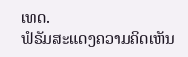ເທດ.
ຟໍຣັມສະແດງຄວາມຄິດເຫັນ